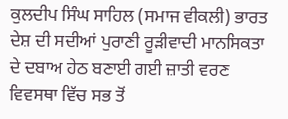ਕੁਲਦੀਪ ਸਿੰਘ ਸਾਹਿਲ (ਸਮਾਜ ਵੀਕਲੀ) ਭਾਰਤ ਦੇਸ਼ ਦੀ ਸਦੀਆਂ ਪੁਰਾਣੀ ਰੂੜੀਵਾਦੀ ਮਾਨਸਿਕਤਾ ਦੇ ਦਬਾਅ ਹੇਠ ਬਣਾਈ ਗਈ ਜ਼ਾਤੀ ਵਰਣ ਵਿਵਸਥਾ ਵਿੱਚ ਸਭ ਤੋਂ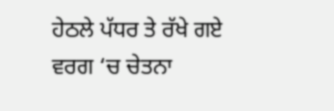ਹੇਠਲੇ ਪੱਧਰ ਤੇ ਰੱਖੇ ਗਏ ਵਰਗ ‘ਚ ਚੇਤਨਾ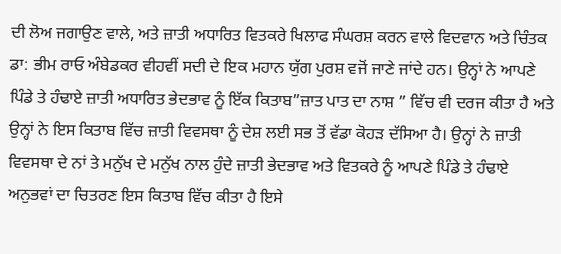ਦੀ ਲੋਅ ਜਗਾਉਣ ਵਾਲੇ, ਅਤੇ ਜ਼ਾਤੀ ਅਧਾਰਿਤ ਵਿਤਕਰੇ ਖਿਲਾਫ ਸੰਘਰਸ਼ ਕਰਨ ਵਾਲੇ ਵਿਦਵਾਨ ਅਤੇ ਚਿੰਤਕ ਡਾ: ਭੀਮ ਰਾਓ ਅੰਬੇਡਕਰ ਵੀਹਵੀਂ ਸਦੀ ਦੇ ਇਕ ਮਹਾਨ ਯੁੱਗ ਪੁਰਸ਼ ਵਜੋਂ ਜਾਣੇ ਜਾਂਦੇ ਹਨ। ਉਨ੍ਹਾਂ ਨੇ ਆਪਣੇ ਪਿੰਡੇ ਤੇ ਹੰਢਾਏ ਜ਼ਾਤੀ ਅਧਾਰਿਤ ਭੇਦਭਾਵ ਨੂੰ ਇੱਕ ਕਿਤਾਬ”ਜ਼ਾਤ ਪਾਤ ਦਾ ਨਾਸ਼ ” ਵਿੱਚ ਵੀ ਦਰਜ ਕੀਤਾ ਹੈ ਅਤੇ ਉਨ੍ਹਾਂ ਨੇ ਇਸ ਕਿਤਾਬ ਵਿੱਚ ਜ਼ਾਤੀ ਵਿਵਸਥਾ ਨੂੰ ਦੇਸ਼ ਲਈ ਸਭ ਤੋਂ ਵੱਡਾ ਕੋਹੜ ਦੱਸਿਆ ਹੈ। ਉਨ੍ਹਾਂ ਨੇ ਜ਼ਾਤੀ ਵਿਵਸਥਾ ਦੇ ਨਾਂ ਤੇ ਮਨੁੱਖ ਦੇ ਮਨੁੱਖ ਨਾਲ ਹੁੰਦੇ ਜ਼ਾਤੀ ਭੇਦਭਾਵ ਅਤੇ ਵਿਤਕਰੇ ਨੂੰ ਆਪਣੇ ਪਿੰਡੇ ਤੇ ਹੰਢਾਏ ਅਨੁਭਵਾਂ ਦਾ ਚਿਤਰਣ ਇਸ ਕਿਤਾਬ ਵਿੱਚ ਕੀਤਾ ਹੈ ਇਸੇ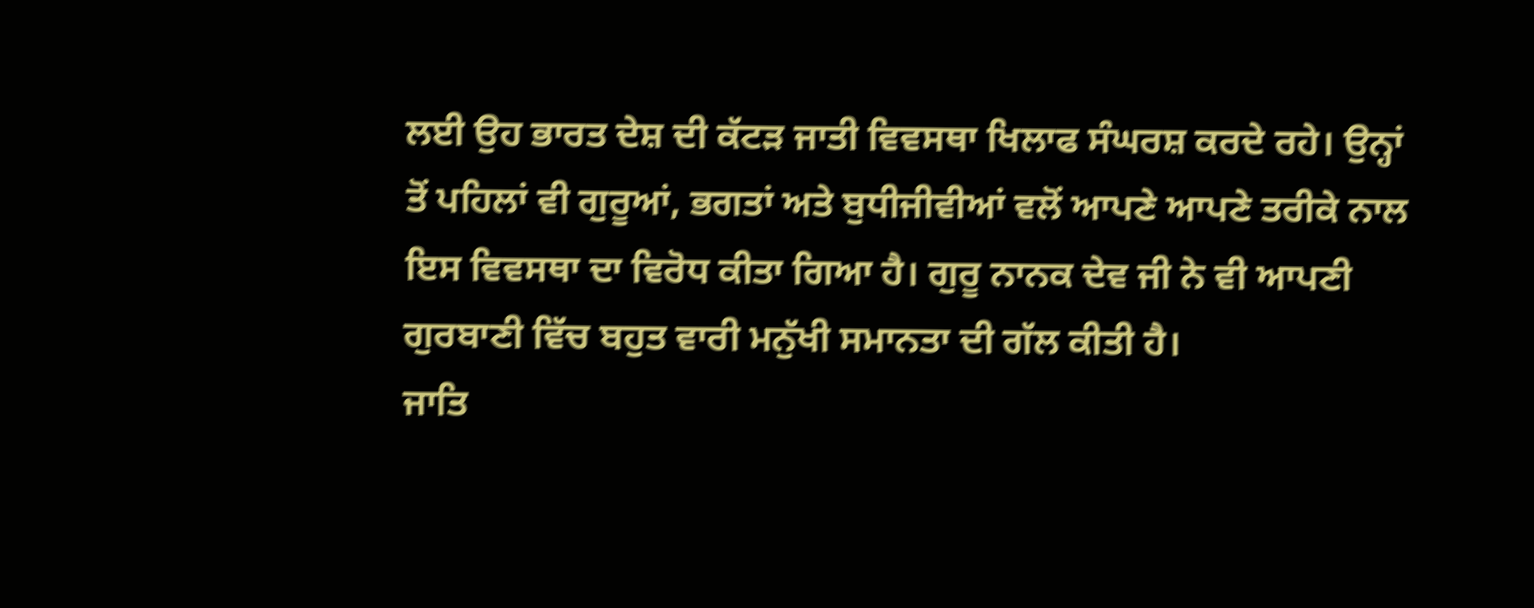ਲਈ ਉਹ ਭਾਰਤ ਦੇਸ਼ ਦੀ ਕੱਟੜ ਜਾਤੀ ਵਿਵਸਥਾ ਖਿਲਾਫ ਸੰਘਰਸ਼ ਕਰਦੇ ਰਹੇ। ਉਨ੍ਹਾਂ ਤੋਂ ਪਹਿਲਾਂ ਵੀ ਗੁਰੂਆਂ, ਭਗਤਾਂ ਅਤੇ ਬੁਧੀਜੀਵੀਆਂ ਵਲੋਂ ਆਪਣੇ ਆਪਣੇ ਤਰੀਕੇ ਨਾਲ ਇਸ ਵਿਵਸਥਾ ਦਾ ਵਿਰੋਧ ਕੀਤਾ ਗਿਆ ਹੈ। ਗੁਰੂ ਨਾਨਕ ਦੇਵ ਜੀ ਨੇ ਵੀ ਆਪਣੀ ਗੁਰਬਾਣੀ ਵਿੱਚ ਬਹੁਤ ਵਾਰੀ ਮਨੁੱਖੀ ਸਮਾਨਤਾ ਦੀ ਗੱਲ ਕੀਤੀ ਹੈ।
ਜਾਤਿ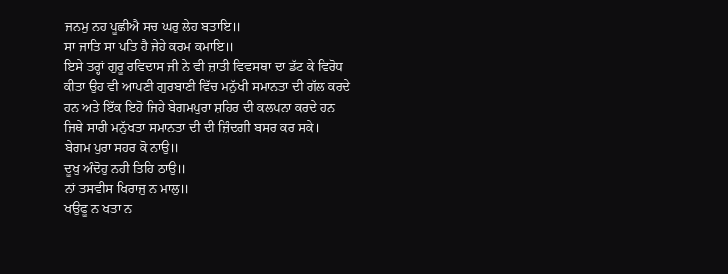ਜਨਮੁ ਨਹ ਪੂਛੀਐ ਸਚ ਘਰੁ ਲੇਹ ਬਤਾਇ॥
ਸਾ ਜਾਤਿ ਸਾ ਪਤਿ ਹੈ ਜੇਹੇ ਕਰਮ ਕਮਾਇ॥
ਇਸੇ ਤਰ੍ਹਾਂ ਗੁਰੂ ਰਵਿਦਾਸ ਜੀ ਨੇ ਵੀ ਜ਼ਾਤੀ ਵਿਵਸਥਾ ਦਾ ਡੱਟ ਕੇ ਵਿਰੋਧ ਕੀਤਾ ਉਹ ਵੀ ਆਪਣੀ ਗੁਰਬਾਣੀ ਵਿੱਚ ਮਨੁੱਖੀ ਸਮਾਨਤਾ ਦੀ ਗੱਲ ਕਰਦੇ ਹਨ ਅਤੇ ਇੱਕ ਇਹੋ ਜਿਹੇ ਬੇਗਮਪੁਰਾ ਸ਼ਹਿਰ ਦੀ ਕਲਪਨਾ ਕਰਦੇ ਹਨ ਜਿਥੇ ਸਾਰੀ ਮਨੁੱਖਤਾ ਸਮਾਨਤਾ ਦੀ ਦੀ ਜ਼ਿੰਦਗੀ ਬਸਰ ਕਰ ਸਕੇ।
ਬੇਗਮ ਪੁਰਾ ਸਹਰ ਕੋ ਨਾਉ॥
ਦੂਖੁ ਅੰਦੋਹੁ ਨਹੀ ਤਿਹਿ ਠਾਉ॥
ਨਾਂ ਤਸਵੀਸ ਖਿਰਾਜੁ ਨ ਮਾਲੁ॥
ਖਉਫੂ ਨ ਖਤਾ ਨ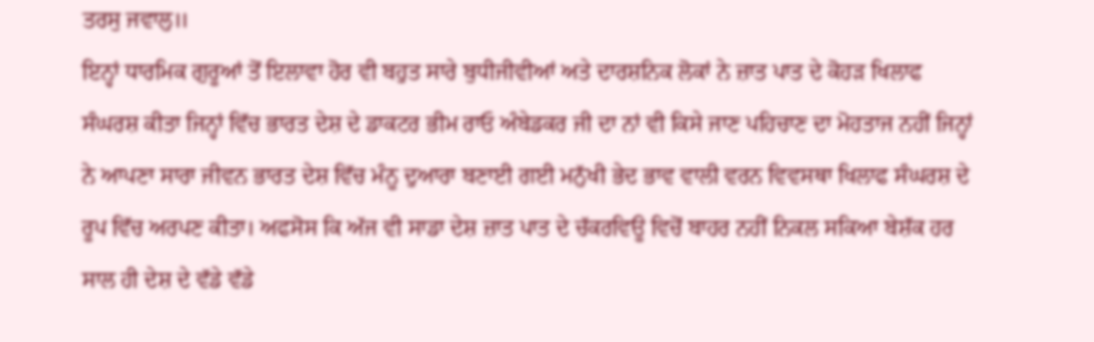ਤਰਸੁ ਜਵਾਲੁ॥
ਇਨ੍ਹਾਂ ਧਾਰਮਿਕ ਗੁਰੂਆਂ ਤੋਂ ਇਲਾਵਾ ਹੋਰ ਵੀ ਬਹੁਤ ਸਾਰੇ ਬੁਧੀਜੀਵੀਆਂ ਅਤੇ ਦਾਰਸ਼ਨਿਕ ਲੋਕਾਂ ਨੇ ਜ਼ਾਤ ਪਾਤ ਦੇ ਕੋਹੜ ਖਿਲਾਫ ਸੰਘਰਸ਼ ਕੀਤਾ ਜਿਨ੍ਹਾਂ ਵਿੱਚ ਭਾਰਤ ਦੇਸ਼ ਦੇ ਡਾਕਟਰ ਭੀਮ ਰਾਓ ਅੰਬੇਡਕਰ ਜੀ ਦਾ ਨਾਂ ਵੀ ਕਿਸੇ ਜਾਣ ਪਹਿਚਾਣ ਦਾ ਮੋਹਤਾਜ ਨਹੀਂ ਜਿਨ੍ਹਾਂ ਨੇ ਆਪਣਾ ਸਾਰਾ ਜੀਵਨ ਭਾਰਤ ਦੇਸ਼ ਵਿੱਚ ਮੰਨੂ ਦੁਆਰਾ ਬਣਾਈ ਗਈ ਮਨੁੱਖੀ ਭੇਦ ਭਾਵ ਵਾਲੀ ਵਰਨ ਵਿਵਸਥਾ ਖਿਲਾਫ ਸੰਘਰਸ਼ ਦੇ ਰੂਪ ਵਿੱਚ ਅਰਪਣ ਕੀਤਾ। ਅਫਸੋਸ ਕਿ ਅੱਜ ਵੀ ਸਾਡਾ ਦੇਸ਼ ਜ਼ਾਤ ਪਾਤ ਦੇ ਚੱਕਰਵਿਊ ਵਿਚੋਂ ਬਾਹਰ ਨਹੀਂ ਨਿਕਲ ਸਕਿਆ ਬੇਸ਼ੱਕ ਹਰ ਸਾਲ ਹੀ ਦੇਸ਼ ਦੇ ਵੱਡੇ ਵੱਡੇ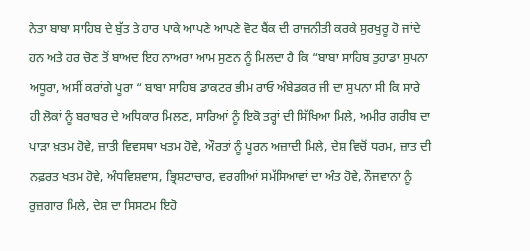ਨੇਤਾ ਬਾਬਾ ਸਾਹਿਬ ਦੇ ਬੁੱਤ ਤੇ ਹਾਰ ਪਾਕੇ ਆਪਣੇ ਆਪਣੇ ਵੋਟ ਬੈਂਕ ਦੀ ਰਾਜਨੀਤੀ ਕਰਕੇ ਸੁਰਖੁਰੂ ਹੋ ਜਾਂਦੇ ਹਨ ਅਤੇ ਹਰ ਚੋਣ ਤੋਂ ਬਾਅਦ ਇਹ ਨਾਅਰਾ ਆਮ ਸੁਣਨ ਨੂੰ ਮਿਲਦਾ ਹੈ ਕਿ “ਬਾਬਾ ਸਾਹਿਬ ਤੁਹਾਡਾ ਸੁਪਨਾ ਅਧੂਰਾ, ਅਸੀਂ ਕਰਾਂਗੇ ਪੂਰਾ “ ਬਾਬਾ ਸਾਹਿਬ ਡਾਕਟਰ ਭੀਮ ਰਾਓ ਅੰਬੇਡਕਰ ਜੀ ਦਾ ਸੁਪਨਾ ਸੀ ਕਿ ਸਾਰੇ ਹੀ ਲੋਕਾਂ ਨੂੰ ਬਰਾਬਰ ਦੇ ਅਧਿਕਾਰ ਮਿਲਣ, ਸਾਰਿਆਂ ਨੂੰ ਇਕੋ ਤਰ੍ਹਾਂ ਦੀ ਸਿੱਖਿਆ ਮਿਲੇ, ਅਮੀਰ ਗਰੀਬ ਦਾ ਪਾੜਾ ਖ਼ਤਮ ਹੋਵੇ, ਜ਼ਾਤੀ ਵਿਵਸਥਾ ਖਤਮ ਹੋਵੇ, ਔਰਤਾਂ ਨੂੰ ਪੂਰਨ ਅਜ਼ਾਦੀ ਮਿਲੇ, ਦੇਸ਼ ਵਿਚੋਂ ਧਰਮ, ਜ਼ਾਤ ਦੀ ਨਫ਼ਰਤ ਖਤਮ ਹੋਵੇ, ਅੰਧਵਿਸ਼ਵਾਸ, ਭ੍ਰਿਸ਼ਟਾਚਾਰ, ਵਰਗੀਆਂ ਸਮੱਸਿਆਵਾਂ ਦਾ ਅੰਤ ਹੋਵੇ, ਨੌਜਵਾਨਾ ਨੂੰ ਰੁਜ਼ਗਾਰ ਮਿਲੇ, ਦੇਸ਼ ਦਾ ਸਿਸਟਮ ਇਹੋ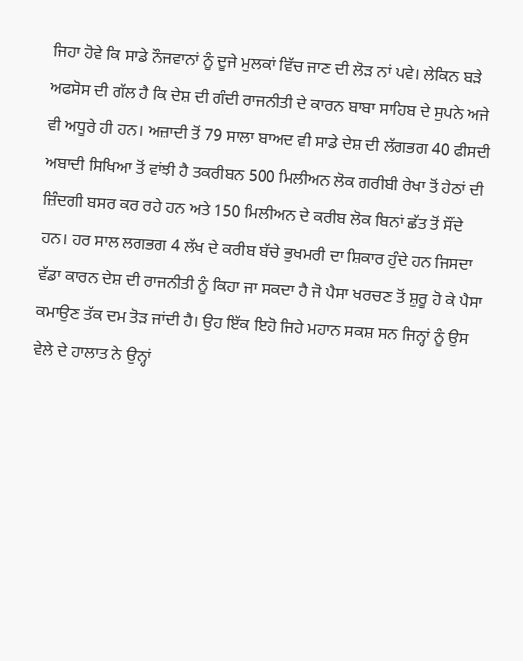ਜਿਹਾ ਹੋਵੇ ਕਿ ਸਾਡੇ ਨੌਜਵਾਨਾਂ ਨੂੰ ਦੂਜੇ ਮੁਲਕਾਂ ਵਿੱਚ ਜਾਣ ਦੀ ਲੋੜ ਨਾਂ ਪਵੇ। ਲੇਕਿਨ ਬੜੇ ਅਫਸੋਸ ਦੀ ਗੱਲ ਹੈ ਕਿ ਦੇਸ਼ ਦੀ ਗੰਦੀ ਰਾਜਨੀਤੀ ਦੇ ਕਾਰਨ ਬਾਬਾ ਸਾਹਿਬ ਦੇ ਸੁਪਨੇ ਅਜੇ ਵੀ ਅਧੂਰੇ ਹੀ ਹਨ। ਅਜ਼ਾਦੀ ਤੋਂ 79 ਸਾਲਾ ਬਾਅਦ ਵੀ ਸਾਡੇ ਦੇਸ਼ ਦੀ ਲੱਗਭਗ 40 ਫੀਸਦੀ ਅਬਾਦੀ ਸਿਖਿਆ ਤੋਂ ਵਾਂਝੀ ਹੈ ਤਕਰੀਬਨ 500 ਮਿਲੀਅਨ ਲੋਕ ਗਰੀਬੀ ਰੇਖਾ ਤੋਂ ਹੇਠਾਂ ਦੀ ਜ਼ਿੰਦਗੀ ਬਸਰ ਕਰ ਰਹੇ ਹਨ ਅਤੇ 150 ਮਿਲੀਅਨ ਦੇ ਕਰੀਬ ਲੋਕ ਬਿਨਾਂ ਛੱਤ ਤੋਂ ਸੌਂਦੇ ਹਨ। ਹਰ ਸਾਲ ਲਗਭਗ 4 ਲੱਖ ਦੇ ਕਰੀਬ ਬੱਚੇ ਭੁਖਮਰੀ ਦਾ ਸ਼ਿਕਾਰ ਹੁੰਦੇ ਹਨ ਜਿਸਦਾ ਵੱਡਾ ਕਾਰਨ ਦੇਸ਼ ਦੀ ਰਾਜਨੀਤੀ ਨੂੰ ਕਿਹਾ ਜਾ ਸਕਦਾ ਹੈ ਜੋ ਪੈਸਾ ਖਰਚਣ ਤੋਂ ਸ਼ੁਰੂ ਹੋ ਕੇ ਪੈਸਾ ਕਮਾਉਣ ਤੱਕ ਦਮ ਤੋੜ ਜਾਂਦੀ ਹੈ। ਉਹ ਇੱਕ ਇਹੋ ਜਿਹੇ ਮਹਾਨ ਸਕਸ਼ ਸਨ ਜਿਨ੍ਹਾਂ ਨੂੰ ਉਸ ਵੇਲੇ ਦੇ ਹਾਲਾਤ ਨੇ ਉਨ੍ਹਾਂ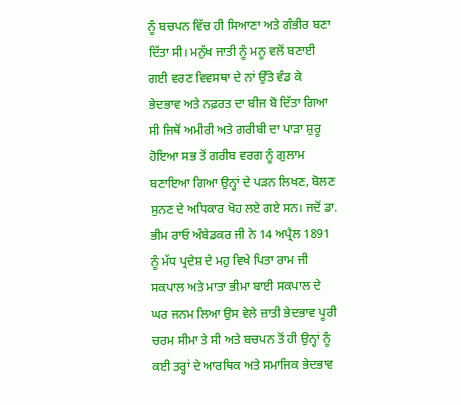ਨੂੰ ਬਚਪਨ ਵਿੱਚ ਹੀ ਸਿਆਣਾ ਅਤੇ ਗੰਭੀਰ ਬਣਾ ਦਿੱਤਾ ਸੀ। ਮਨੁੱਖ ਜਾਤੀ ਨੂੰ ਮਨੂ ਵਲੋਂ ਬਣਾਈ ਗਈ ਵਰਣ ਵਿਵਸਥਾ ਦੇ ਨਾਂ ਉੱਤੇ ਵੰਡ ਕੇ ਭੇਦਭਾਵ ਅਤੇ ਨਫ਼ਰਤ ਦਾ ਬੀਜ ਬੋ ਦਿੱਤਾ ਗਿਆ ਸੀ ਜਿਥੋਂ ਅਮੀਰੀ ਅਤੇ ਗਰੀਬੀ ਦਾ ਪਾੜਾ ਸ਼ੁਰੂ ਹੋਇਆ ਸਭ ਤੋਂ ਗਰੀਬ ਵਰਗ ਨੂੰ ਗੁਲਾਮ ਬਣਾਇਆ ਗਿਆ ਉਨ੍ਹਾਂ ਦੇ ਪੜਨ ਲਿਖਣ, ਬੋਲਣ ਸੁਨਣ ਦੇ ਅਧਿਕਾਰ ਖੋਹ ਲਏ ਗਏ ਸਨ। ਜਦੋਂ ਡਾ. ਭੀਮ ਰਾਓ ਅੰਬੇਡਕਰ ਜੀ ਨੇ 14 ਅਪ੍ਰੈਲ 1891 ਨੂੰ ਮੱਧ ਪ੍ਰਦੇਸ਼ ਦੇ ਮਹੁ ਵਿਖੇ ਪਿਤਾ ਰਾਮ ਜੀ ਸਕਪਾਲ ਅਤੇ ਮਾਤਾ ਭੀਮਾ ਬਾਈ ਸਕਪਾਲ ਦੇ ਘਰ ਜਨਮ ਲਿਆ ਉਸ ਵੇਲੇ ਜ਼ਾਤੀ ਭੇਦਭਾਵ ਪੂਰੀ ਚਰਮ ਸੀਮਾ ਤੇ ਸੀ ਅਤੇ ਬਚਪਨ ਤੋਂ ਹੀ ਉਨ੍ਹਾਂ ਨੂੰ ਕਈ ਤਰ੍ਹਾਂ ਦੇ ਆਰਥਿਕ ਅਤੇ ਸਮਾਜਿਕ ਭੇਦਭਾਵ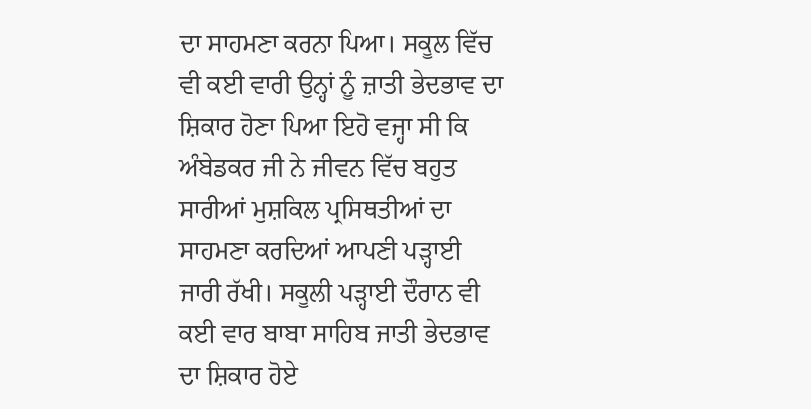ਦਾ ਸਾਹਮਣਾ ਕਰਨਾ ਪਿਆ। ਸਕੂਲ ਵਿੱਚ ਵੀ ਕਈ ਵਾਰੀ ਉਨ੍ਹਾਂ ਨੂੰ ਜ਼ਾਤੀ ਭੇਦਭਾਵ ਦਾ ਸ਼ਿਕਾਰ ਹੋਣਾ ਪਿਆ ਇਹੋ ਵਜ੍ਹਾ ਸੀ ਕਿ ਅੰਬੇਡਕਰ ਜੀ ਨੇ ਜੀਵਨ ਵਿੱਚ ਬਹੁਤ ਸਾਰੀਆਂ ਮੁਸ਼ਕਿਲ ਪ੍ਰਸਿਥਤੀਆਂ ਦਾ ਸਾਹਮਣਾ ਕਰਦਿਆਂ ਆਪਣੀ ਪੜ੍ਹਾਈ ਜਾਰੀ ਰੱਖੀ। ਸਕੂਲੀ ਪੜ੍ਹਾਈ ਦੌਰਾਨ ਵੀ ਕਈ ਵਾਰ ਬਾਬਾ ਸਾਹਿਬ ਜਾਤੀ ਭੇਦਭਾਵ ਦਾ ਸ਼ਿਕਾਰ ਹੋਏ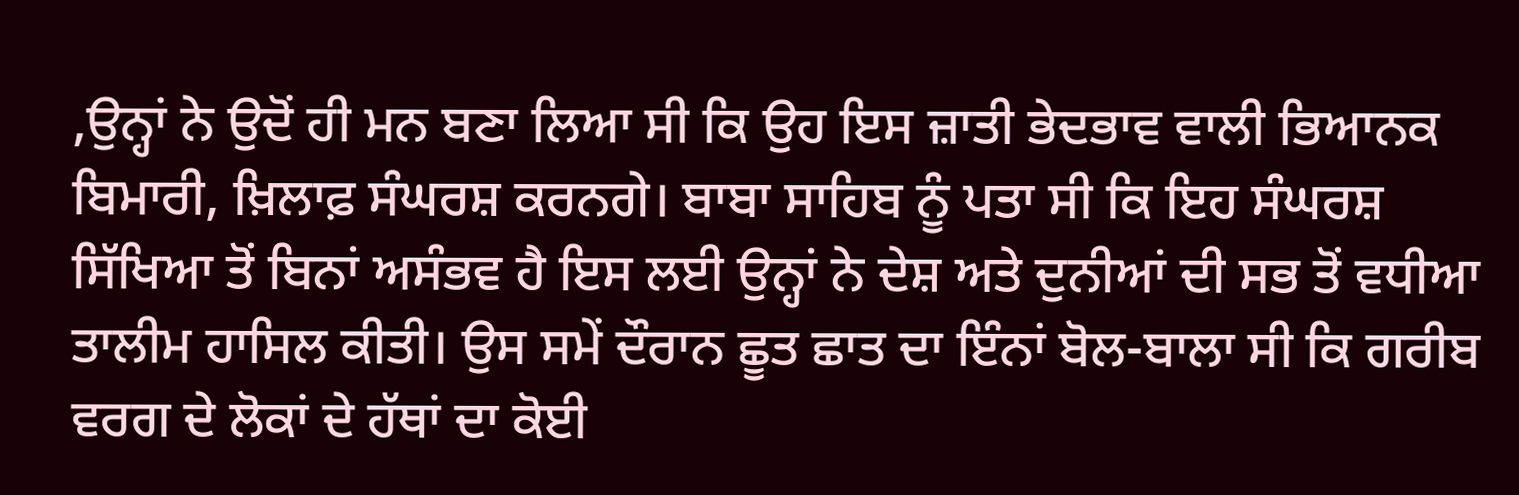,ਉਨ੍ਹਾਂ ਨੇ ਉਦੋਂ ਹੀ ਮਨ ਬਣਾ ਲਿਆ ਸੀ ਕਿ ਉਹ ਇਸ ਜ਼ਾਤੀ ਭੇਦਭਾਵ ਵਾਲੀ ਭਿਆਨਕ ਬਿਮਾਰੀ, ਖ਼ਿਲਾਫ਼ ਸੰਘਰਸ਼ ਕਰਨਗੇ। ਬਾਬਾ ਸਾਹਿਬ ਨੂੰ ਪਤਾ ਸੀ ਕਿ ਇਹ ਸੰਘਰਸ਼ ਸਿੱਖਿਆ ਤੋਂ ਬਿਨਾਂ ਅਸੰਭਵ ਹੈ ਇਸ ਲਈ ਉਨ੍ਹਾਂ ਨੇ ਦੇਸ਼ ਅਤੇ ਦੁਨੀਆਂ ਦੀ ਸਭ ਤੋਂ ਵਧੀਆ ਤਾਲੀਮ ਹਾਸਿਲ ਕੀਤੀ। ਉਸ ਸਮੇਂ ਦੌਰਾਨ ਛੂਤ ਛਾਤ ਦਾ ਇੰਨਾਂ ਬੋਲ-ਬਾਲਾ ਸੀ ਕਿ ਗਰੀਬ ਵਰਗ ਦੇ ਲੋਕਾਂ ਦੇ ਹੱਥਾਂ ਦਾ ਕੋਈ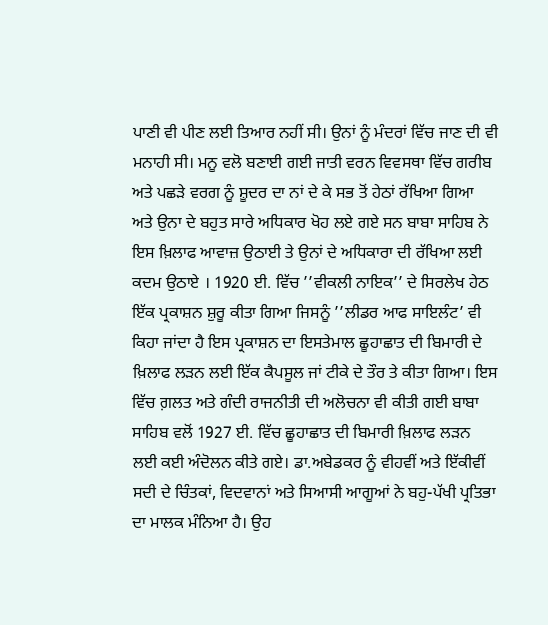ਪਾਣੀ ਵੀ ਪੀਣ ਲਈ ਤਿਆਰ ਨਹੀਂ ਸੀ। ਉਨਾਂ ਨੂੰ ਮੰਦਰਾਂ ਵਿੱਚ ਜਾਣ ਦੀ ਵੀ ਮਨਾਹੀ ਸੀ। ਮਨੂ ਵਲੋ ਬਣਾਈ ਗਈ ਜਾਤੀ ਵਰਨ ਵਿਵਸਥਾ ਵਿੱਚ ਗਰੀਬ ਅਤੇ ਪਛੜੇ ਵਰਗ ਨੂੰ ਸ਼ੂਦਰ ਦਾ ਨਾਂ ਦੇ ਕੇ ਸਭ ਤੋਂ ਹੇਠਾਂ ਰੱਖਿਆ ਗਿਆ ਅਤੇ ਉਨਾ ਦੇ ਬਹੁਤ ਸਾਰੇ ਅਧਿਕਾਰ ਖੋਹ ਲਏ ਗਏ ਸਨ ਬਾਬਾ ਸਾਹਿਬ ਨੇ ਇਸ ਖ਼ਿਲਾਫ ਆਵਾਜ਼ ਉਠਾਈ ਤੇ ਉਨਾਂ ਦੇ ਅਧਿਕਾਰਾ ਦੀ ਰੱਖਿਆ ਲਈ ਕਦਮ ਉਠਾਏ । 1920 ਈ. ਵਿੱਚ ’’ਵੀਕਲੀ ਨਾਇਕ’’ ਦੇ ਸਿਰਲੇਖ ਹੇਠ ਇੱਕ ਪ੍ਰਕਾਸ਼ਨ ਸ਼ੁਰੂ ਕੀਤਾ ਗਿਆ ਜਿਸਨੂੰ ’’ਲੀਡਰ ਆਫ ਸਾਇਲੰਟ’ ਵੀ ਕਿਹਾ ਜਾਂਦਾ ਹੈ ਇਸ ਪ੍ਰਕਾਸ਼ਨ ਦਾ ਇਸਤੇਮਾਲ ਛੂਹਾਛਾਤ ਦੀ ਬਿਮਾਰੀ ਦੇ ਖ਼ਿਲਾਫ ਲੜਨ ਲਈ ਇੱਕ ਕੈਪਸੂਲ ਜਾਂ ਟੀਕੇ ਦੇ ਤੌਰ ਤੇ ਕੀਤਾ ਗਿਆ। ਇਸ ਵਿੱਚ ਗ਼ਲਤ ਅਤੇ ਗੰਦੀ ਰਾਜਨੀਤੀ ਦੀ ਅਲੋਚਨਾ ਵੀ ਕੀਤੀ ਗਈ ਬਾਬਾ ਸਾਹਿਬ ਵਲੋਂ 1927 ਈ. ਵਿੱਚ ਛੂਹਾਛਾਤ ਦੀ ਬਿਮਾਰੀ ਖ਼ਿਲਾਫ ਲੜਨ ਲਈ ਕਈ ਅੰਦੋਲਨ ਕੀਤੇ ਗਏ। ਡਾ.ਅਬੇਡਕਰ ਨੂੰ ਵੀਹਵੀਂ ਅਤੇ ਇੱਕੀਵੀਂ ਸਦੀ ਦੇ ਚਿੰਤਕਾਂ, ਵਿਦਵਾਨਾਂ ਅਤੇ ਸਿਆਸੀ ਆਗੂਆਂ ਨੇ ਬਹੁ-ਪੱਖੀ ਪ੍ਰਤਿਭਾ ਦਾ ਮਾਲਕ ਮੰਨਿਆ ਹੈ। ਉਹ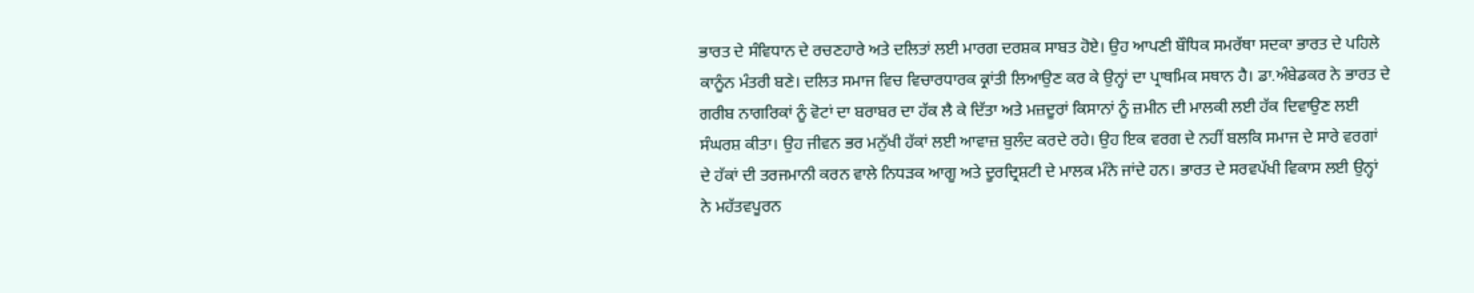ਭਾਰਤ ਦੇ ਸੰਵਿਧਾਨ ਦੇ ਰਚਣਹਾਰੇ ਅਤੇ ਦਲਿਤਾਂ ਲਈ ਮਾਰਗ ਦਰਸ਼ਕ ਸਾਬਤ ਹੋਏ। ਉਹ ਆਪਣੀ ਬੌਧਿਕ ਸਮਰੱਥਾ ਸਦਕਾ ਭਾਰਤ ਦੇ ਪਹਿਲੇ ਕਾਨੂੰਨ ਮੰਤਰੀ ਬਣੇ। ਦਲਿਤ ਸਮਾਜ ਵਿਚ ਵਿਚਾਰਧਾਰਕ ਕ੍ਰਾਂਤੀ ਲਿਆਉਣ ਕਰ ਕੇ ਉਨ੍ਹਾਂ ਦਾ ਪ੍ਰਾਥਮਿਕ ਸਥਾਨ ਹੈ। ਡਾ.ਅੰਬੇਡਕਰ ਨੇ ਭਾਰਤ ਦੇ ਗਰੀਬ ਨਾਗਰਿਕਾਂ ਨੂੰ ਵੋਟਾਂ ਦਾ ਬਰਾਬਰ ਦਾ ਹੱਕ ਲੈ ਕੇ ਦਿੱਤਾ ਅਤੇ ਮਜ਼ਦੂਰਾਂ ਕਿਸਾਨਾਂ ਨੂੰ ਜ਼ਮੀਨ ਦੀ ਮਾਲਕੀ ਲਈ ਹੱਕ ਦਿਵਾਉਣ ਲਈ ਸੰਘਰਸ਼ ਕੀਤਾ। ਉਹ ਜੀਵਨ ਭਰ ਮਨੁੱਖੀ ਹੱਕਾਂ ਲਈ ਆਵਾਜ਼ ਬੁਲੰਦ ਕਰਦੇ ਰਹੇ। ਉਹ ਇਕ ਵਰਗ ਦੇ ਨਹੀਂ ਬਲਕਿ ਸਮਾਜ ਦੇ ਸਾਰੇ ਵਰਗਾਂ ਦੇ ਹੱਕਾਂ ਦੀ ਤਰਜਮਾਨੀ ਕਰਨ ਵਾਲੇ ਨਿਧੜਕ ਆਗੂ ਅਤੇ ਦੂਰਦ੍ਰਿਸ਼ਟੀ ਦੇ ਮਾਲਕ ਮੰਨੇ ਜਾਂਦੇ ਹਨ। ਭਾਰਤ ਦੇ ਸਰਵਪੱਖੀ ਵਿਕਾਸ ਲਈ ਉਨ੍ਹਾਂ ਨੇ ਮਹੱਤਵਪੂਰਨ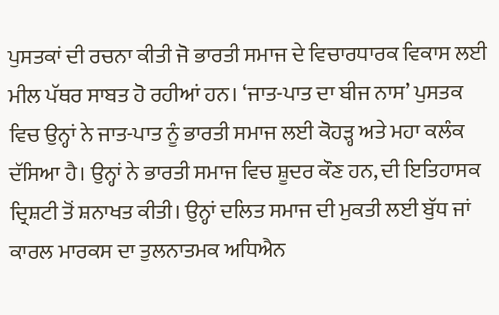ਪੁਸਤਕਾਂ ਦੀ ਰਚਨਾ ਕੀਤੀ ਜੋ ਭਾਰਤੀ ਸਮਾਜ ਦੇ ਵਿਚਾਰਧਾਰਕ ਵਿਕਾਸ ਲਈ ਮੀਲ ਪੱਥਰ ਸਾਬਤ ਹੋ ਰਹੀਆਂ ਹਨ। ‘ਜਾਤ-ਪਾਤ ਦਾ ਬੀਜ ਨਾਸ’ ਪੁਸਤਕ ਵਿਚ ਉਨ੍ਹਾਂ ਨੇ ਜਾਤ-ਪਾਤ ਨੂੰ ਭਾਰਤੀ ਸਮਾਜ ਲਈ ਕੋਹੜ੍ਹ ਅਤੇ ਮਹਾ ਕਲੰਕ ਦੱਸਿਆ ਹੈ। ਉਨ੍ਹਾਂ ਨੇ ਭਾਰਤੀ ਸਮਾਜ ਵਿਚ ਸ਼ੂਦਰ ਕੌਣ ਹਨ, ਦੀ ਇਤਿਹਾਸਕ ਦ੍ਰਿਸ਼ਟੀ ਤੋਂ ਸ਼ਨਾਖਤ ਕੀਤੀ। ਉਨ੍ਹਾਂ ਦਲਿਤ ਸਮਾਜ ਦੀ ਮੁਕਤੀ ਲਈ ਬੁੱਧ ਜਾਂ ਕਾਰਲ ਮਾਰਕਸ ਦਾ ਤੁਲਨਾਤਮਕ ਅਧਿਐਨ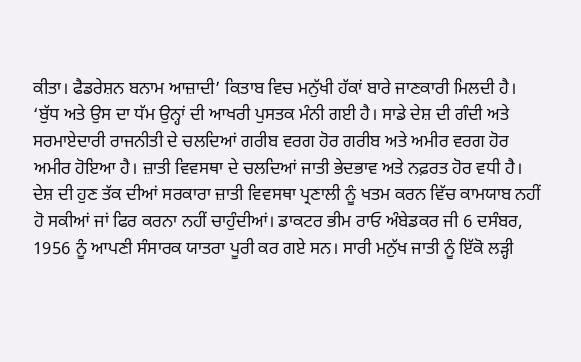ਕੀਤਾ। ਫੈਡਰੇਸ਼ਨ ਬਨਾਮ ਆਜ਼ਾਦੀ’ ਕਿਤਾਬ ਵਿਚ ਮਨੁੱਖੀ ਹੱਕਾਂ ਬਾਰੇ ਜਾਣਕਾਰੀ ਮਿਲਦੀ ਹੈ। ‘ਬੁੱਧ ਅਤੇ ਉਸ ਦਾ ਧੱਮ ਉਨ੍ਹਾਂ ਦੀ ਆਖਰੀ ਪੁਸਤਕ ਮੰਨੀ ਗਈ ਹੈ। ਸਾਡੇ ਦੇਸ਼ ਦੀ ਗੰਦੀ ਅਤੇ ਸਰਮਾਏਦਾਰੀ ਰਾਜਨੀਤੀ ਦੇ ਚਲਦਿਆਂ ਗਰੀਬ ਵਰਗ ਹੋਰ ਗਰੀਬ ਅਤੇ ਅਮੀਰ ਵਰਗ ਹੋਰ ਅਮੀਰ ਹੋਇਆ ਹੈ। ਜ਼ਾਤੀ ਵਿਵਸਥਾ ਦੇ ਚਲਦਿਆਂ ਜਾਤੀ ਭੇਦਭਾਵ ਅਤੇ ਨਫ਼ਰਤ ਹੋਰ ਵਧੀ ਹੈ। ਦੇਸ਼ ਦੀ ਹੁਣ ਤੱਕ ਦੀਆਂ ਸਰਕਾਰਾ ਜ਼ਾਤੀ ਵਿਵਸਥਾ ਪ੍ਰਣਾਲੀ ਨੂੰ ਖਤਮ ਕਰਨ ਵਿੱਚ ਕਾਮਯਾਬ ਨਹੀਂ ਹੋ ਸਕੀਆਂ ਜਾਂ ਫਿਰ ਕਰਨਾ ਨਹੀਂ ਚਾਹੁੰਦੀਆਂ। ਡਾਕਟਰ ਭੀਮ ਰਾਓ ਅੰਬੇਡਕਰ ਜੀ 6 ਦਸੰਬਰ, 1956 ਨੂੰ ਆਪਣੀ ਸੰਸਾਰਕ ਯਾਤਰਾ ਪੂਰੀ ਕਰ ਗਏ ਸਨ। ਸਾਰੀ ਮਨੁੱਖ ਜਾਤੀ ਨੂੰ ਇੱਕੋ ਲੜ੍ਹੀ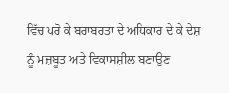ਵਿੱਚ ਪਰੋ ਕੇ ਬਰਾਬਰਤਾ ਦੇ ਅਧਿਕਾਰ ਦੇ ਕੇ ਦੇਸ਼ ਨੂੰ ਮਜ਼ਬੂਤ ਅਤੇ ਵਿਕਾਸਸ਼ੀਲ ਬਣਾਉਣ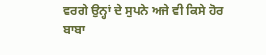ਵਰਗੇ ਉਨ੍ਹਾਂ ਦੇ ਸੁਪਨੇ ਅਜੇ ਵੀ ਕਿਸੇ ਹੋਰ ਬਾਬਾ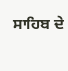ਸਾਹਿਬ ਦੇ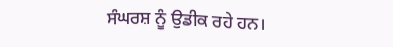ਸੰਘਰਸ਼ ਨੂੰ ਉਡੀਕ ਰਹੇ ਹਨ।